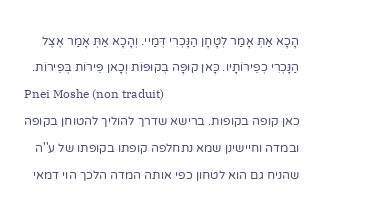הָכָא אַתְּ אָמַר לְטָחָן הַנָּכְרִי דְּמַיי. וְהָכָא אַתְּ אָמַר אֶצֶל הַנָּכְרִי כְפֵירוֹתָיו. כָּאן קוּפָּה בְקוּפּוֹת וְכָאן פֵּירוֹת בְּפֵירוֹת.
Pnei Moshe (non traduit)
כאן קופה בקופות. ברישא שדרך להוליך להטוחן בקופה ובמדה וחיישינן שמא נתחלפה קופתו בקופתו של ע''ה שהניח גם הוא לטחון כפי אותה המדה הלכך הוי דמאי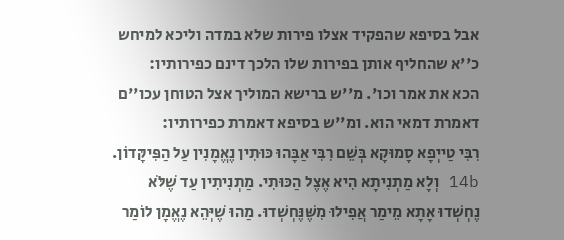אבל בסיפא שהפקיד אצלו פירות שלא במדה וליכא למיחש כ''א שהחליף אותן בפירות שלו הלכך דינם כפירותיו:
הכא את אמר וכו'. מ''ש ברישא המוליך אצל הטוחן עכו''ם דאמרת דמאי הוא. ומ''ש בסיפא דאמרת כפירותיו:
רִבִּי טַייְפָא סָמוּקָא בְּשֵׁם רִבִּי אַבָּהוּ כּוּתִין נֶאֱמָנִין עַל הַפִּיקָּדוֹן. 14b וְלָא מַתְנִיתָא הִיא אֶצֶל הַכּוּתִי. מַתְנִיתִין עַד שֶׁלֹּא נֶחְשְׁדוּ אָתָא מֵימַר אֲפִילוּ מִשֶּׁנֶּחְשְׁדוּ. מַהוּ שֶׁיְּהֵא נֶאֱמָן לוֹמַר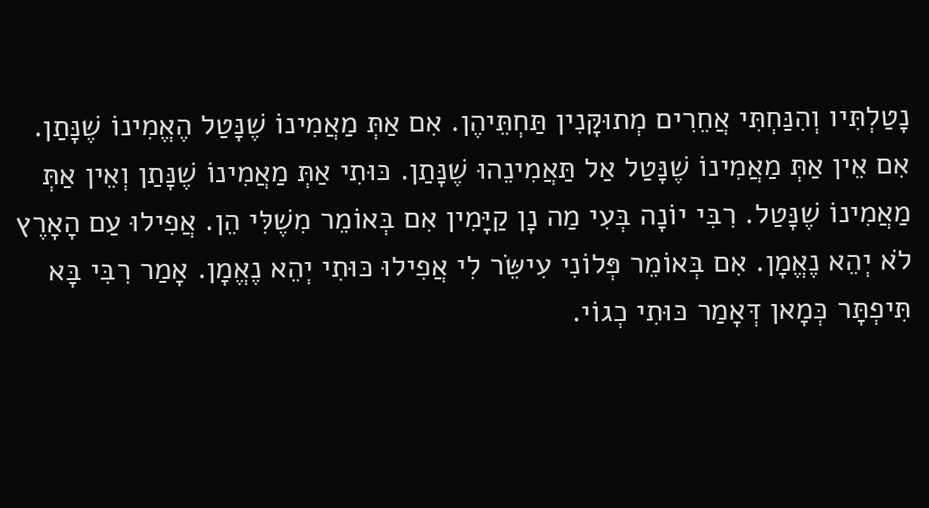נָטַלְתִּיו וְהִנַּחְתִּי אֲחֵרִים מְתוּקָּנִין תַּחְתֵּיהֶן. אִם אַתְּ מַאֲמִינוֹ שֶׁנָּטַל הֶאֱמִינוֹ שֶׁנָּתַן. אִם אֵין אַתְּ מַאֲמִינוֹ שֶׁנָּטַל אַל תַּאֲמִינֵהוּ שֶׁנָּתַן. כּוּתִי אַתְּ מַאֲמִינוֹ שֶׁנָּתַן וְאֵין אַתְּ מַאֲמִינוֹ שֶׁנָּטַל. רִבִּי יוֹנָה בְּעִי מַה נָן קַיָּמִין אִם בְּאוֹמֵר מִשֶׁלִּי הֵן. אֲפִילוּ עַם הָאָרֶץ לֹא יְהֵא נֶאֱמָן. אִם בְּאוֹמֵר פְּלוֹנִי עִישֵּׂר לִי אֲפִילוּ כּוּתִי יְהֵא נֶאֱמָן. אָמַר רִבִּי בָּא תִּיפְתָּר כְּמָאן דְּאָמַר כּוּתִי כְגוֹי.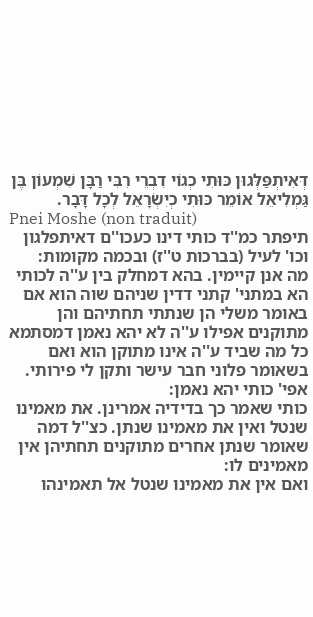דְּאִיתְפַּלְּגוּן כּוּתִי כְגוֹי דִבְרֵי רִבִּי רַבָּן שִׁמְעוֹן בֶּן גַּמְלִיאֵל אוֹמֵר כּוּתִי כְיִשְׂרָאֵל לְכָל דָּבָר.
Pnei Moshe (non traduit)
תיפתר כמ''ד כותי דינו כעכו''ם דאיתפלגון וכו' לעיל (בברכות ט''ז) ובכמה מקומות:
מה אנן קיימין. בהא דמחלק בין ע''ה לכותי הא במתני' קתני דדין שניהם שוה הוא אם באומר משלי הן שנתתי תחתיהם והן מתוקנים אפילו ע''ה לא יהא נאמן דמסתמא כל מה שביד ע''ה אינו מתוקן הוא ואם בשאומר פלוני חבר עישר ותקן לי פירותי. אפי' כותי יהא נאמן:
כותי שאמר כך בדידיה אמרינן. את מאמינו שנטל ואין את מאמינו שנתן. כצ''ל דמה שאומר שנתן אחרים מתוקנים תחתיהן אין מאמינים לו:
ואם אין את מאמינו שנטל אל תאמינהו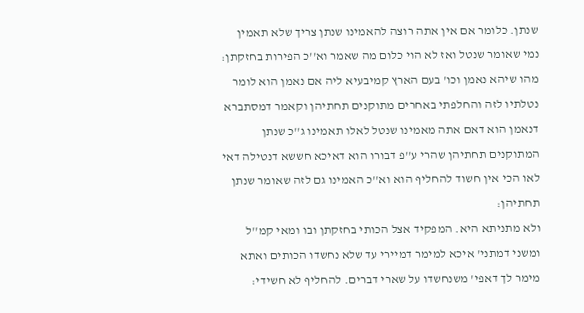שנתן. כלומר אם אין אתה רוצה להאמינו שנתן צריך שלא תאמין נמי שאומר שנטל ואז לא הוי כלום מה שאמר וא''כ הפירות בחזקתן:
מהו שיהא נאמן וכו' בעם הארץ קמיבעיא ליה אם נאמן הוא לומר נטלתיו לזה והחלפתי באחרים מתוקנים תחתיהן וקאמר דמסתברא דנאמן הוא דאם אתה מאמינו שנטל לאלו תאמינו ג''כ שנתן המתוקנים תחתיהן שהרי ע''פ דבורו הוא דאיכא חששא דנטילה דאי לאו הכי אין חשוד להחליף הוא וא''כ האמינו גם לזה שאומר שנתן תחתיהן:
ולא מתניתא היא. המפקיד אצל הכותי בחזקתן ובו ומאי קמ''ל ומשני דמתני' איכא למימר דמיירי עד שלא נחשדו הכותים ואתא מימר לך דאפי' משנחשדו על שארי דברים. להחליף לא חשידי: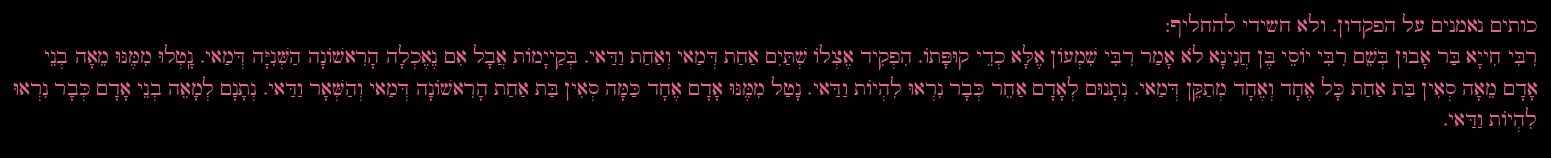כותים נאמנים על הפקדון. ולא חשידי להחליף:
רִבִּי חִייָא בַּר אָבוּן בְּשֵׁם רִבִּי יוֹסֵי בֶּן חֲנִינָא לֹא אָמַר רִבִּי שִׁמְעוֹן אֶלָּא כְדֵי קוּפָּתוֹ. הִפְקִיד אֶצְלוֹ שְׁתַּיִם אַחַת דְּמַאי וְאַחַת וַדַּאי. בְּקַייָמוֹת אֲבָל אִם נֶאֶכְלָה הָרִאשׁוֹנָה הַשְּׁנִיָּה דְּמַאי. נָֽטְלוּ מִמֶּנּוּ מֵאָה בְנֵי אָדָם מֵאָה סְאִין בַּת אַחַת כָּל אֶחָד וְאֶחָד מְתַקֵּן דְּמַאי. נְתָנוּם לְאָדָם אַחֵר כְּבָר נִרְאוּ לִהְיוֹת וַדַּאי. נָטַל מִמֶּנּוּ אָדָם אֶחָד כַּמָּה סְאִין בַּת אַחַת הָרִאשׁוֹנָה דְּמַאי וְהַשְּׁאָר וַדַּאי. נְתָנָם לְמָאֵה בְנֵי אָדָם כְּבָר נִרְאוּ לִהְיוֹת וַדַּאי.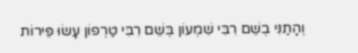וְהָתַנִּי בְשֵׁם רִבִּי שִׁמְעוֹן בְּשֵׁם רִבִּי טַרְפוֹן עָשׂוּ פֵּירוֹת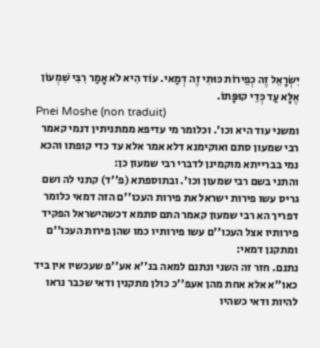יִשְׂרָאֵל זֶה כְפֵירוֹת כּוּתִי זֶה דְמַאי. עוֹד הִיא לֹא אָמַר רִבִּי שִׁמְעוֹן אֶלָּא עַד כְּדֵי קוּפָּתוֹ.
Pnei Moshe (non traduit)
ומשני עוד היא וכו'. וכלומר מי עדיפא ממתניתין דנמי קאמר רבי שמעון סתם ואוקימנא דלא אמר אלא עד כדי קופתו והכא נמי בברייתא מוקמינן לדברי רבי שמעון כן:
והתני בשם רבי שמעון וכו'. ובתוספתא (פ''ד) קתני לה ושם גריס עשו פירות ישראל את פירות העכו''ם הזה דמאי כלומר דפריך הא רבי שמעון קאמר התם סתמא דכשהישראל הפקיד פירותיו אצל העכו''ם עשו פירותיו כמו שהן פירות העכו''ם ומתקנן דמאי:
נתנם. חזר זה השני ונתנם למאה בנ''א אע''פ שעכשיו אין ביד כאו''א אלא אחת מהן אעפ''כ כולן מתקנין ודאי שכבר נראו להיות ודאי כשהיו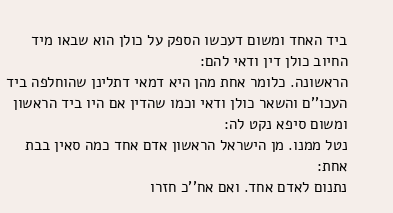ביד האחד ומשום דעכשו הספק על כולן הוא שבאו מיד החיוב כולן דין ודאי להם:
הראשונה. כלומר אחת מהן היא דמאי דתלינן שהוחלפה ביד העכו''ם והשאר כולן ודאי וכמו שהדין אם היו ביד הראשון ומשום סיפא נקט לה:
נטל ממנו. מן הישראל הראשון אדם אחד כמה סאין בבת אחת:
נתנום לאדם אחד. ואם אח''כ חזרו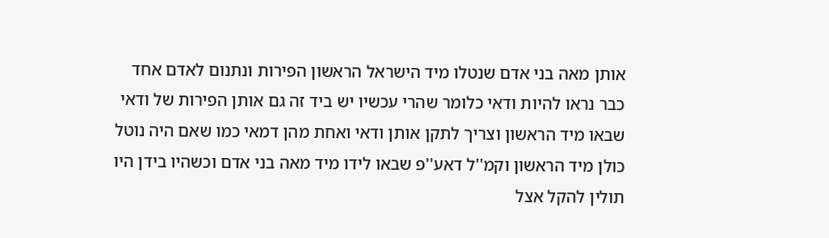אותן מאה בני אדם שנטלו מיד הישראל הראשון הפירות ונתנום לאדם אחד כבר נראו להיות ודאי כלומר שהרי עכשיו יש ביד זה גם אותן הפירות של ודאי שבאו מיד הראשון וצריך לתקן אותן ודאי ואחת מהן דמאי כמו שאם היה נוטל כולן מיד הראשון וקמ''ל דאע''פ שבאו לידו מיד מאה בני אדם וכשהיו בידן היו תולין להקל אצל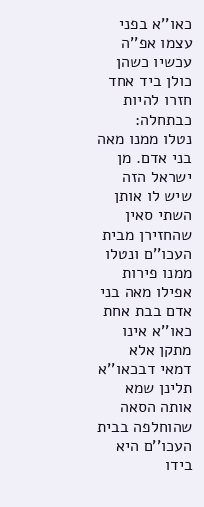כאו''א בפני עצמו אפ''ה עכשיו כשהן כולן ביד אחד חזרו להיות כבתחלה:
נטלו ממנו מאה בני אדם. מן ישראל הזה שיש לו אותן השתי סאין שהחזירן מבית העכו''ם ונטלו ממנו פירות אפילו מאה בני אדם בבת אחת כאו''א אינו מתקן אלא דמאי דבכאו''א תלינן שמא אותה הסאה שהוחלפה בבית העכו''ם היא בידו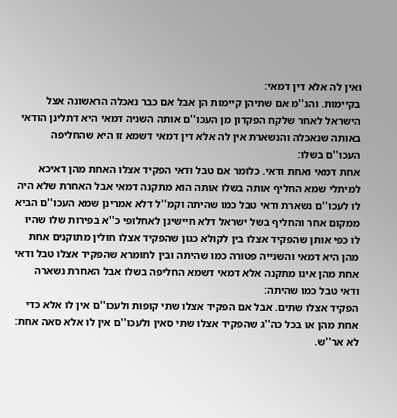ואין לה אלא דין דמאי:
בקיימות. והנ''מ אם שתיהן קיימות הן אבל אם כבר נאכלה הראשונה אצל הישראל לאחר שלקח הפקדון מן העכו''ם אותה השניה דמאי היא דתלינן הודאי באותה שנאכלה והנשארת אין לה אלא דין דמאי דשמא זו היא שהחליפה העכו''ם בשלו:
אחת דמאי ואחת ודאי. כלומר אם טבל ודאי הפקיד אצלו האחת מהן דאיכא למיתלי שמא החליף אותה בשלו אותה הוא מתקנה דמאי אבל האחרת שלא היה לו לעכו''ם נשארת ודאי טבל כמו שהיתה וקמ''ל דלא אמרינן שמא העכו''ם הביא ממקום אחר והחליף בשל ישראל דלא חיישינן לאחלופי כ''א בפירות שלו שהיו לו כפי אותן שהפקיד אצלו בין לקולא כגון שהפקיד אצלו חולין מתוקנים אחת מהן היא דמאי והשנייה פטורה כמו שהיתה ובין לחומרא שהפקיד אצלו טבל ודאי אחת מהן אינו מתקנה אלא דמאי דשמא החליפה בשלו אבל האחרת נשארה ודאי טבל כמו שהיתה:
הפקיד אצלו שתים. אבל אם הפקיד אצלו שתי קופות ולעכו''ם אין לו אלא כדי אחת מהן או בכל כה''ג שהפקיד אצלו שתי סאין ולעכו''ם אין לו אלא סאה אחת:
לא אר''ש.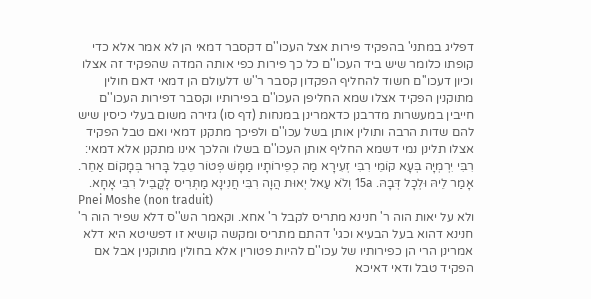דפליג במתני' בהפקיד פירות אצל העכו''ם דקסבר דמאי הן לא אמר אלא כדי קופתו כלומר שיש ביד העכו''ם כל כך פירות כפי אותה המדה שהפקיד זה אצלו וכיון דעכו''ם חשוד להחליף הפקדון קסבר ר''ש דלעולם הן דמאי דאם חולין מתוקנין הפקיד אצלו שמא החליפן העכו''ם בפירותיו וקסבר דפירות העכו''ם חייבין במעשרות מדרבנן כדאמרינן במנחות (דף סו) גזירה משום בעלי כיסין שיש להם שדות הרבה ותולין אותן בשל עכו''ם ולפיכך מתקנן דמאי ואם טבל הפקיד אצלו תלינן נמי דשמא החליף אותן העכו''ם בשלו והלכך אינו מתקנן אלא דמאי:
רִבִּי יִרְמְיָה בְּעָא קוֹמֵי רִבִּי זְעִירָא מַה כְפֵירוֹתָיו מַמָּשׁ פְּטוֹר טֵבֵל בָּרוּר בְּמָקוֹם אַחֵר. אָמַר לֵיהּ וּלְכָל דְּבָהּ. 15a וְלֹא עַאל יְאוּת הֲוָה רִבִּי חֲנִינָא מַתְּרִיס לָקֳבֵיל רִבִּי אָחָא.
Pnei Moshe (non traduit)
ולא על יאות הוה ר' חנינא מתריס לקבל ר' אחא. וקאמר הש''ס דלא שפיר הוה ר' חנינא דהוא בעל הבעיא וכגי' דהתם מתריס ומקשה קושיא זו דפשיטא היא דלא אמרינן הרי הן כפירותיו של עכו''ם להיות פטורין אלא בחולין מתוקנין אבל אם הפקיד טבל ודאי דאיכא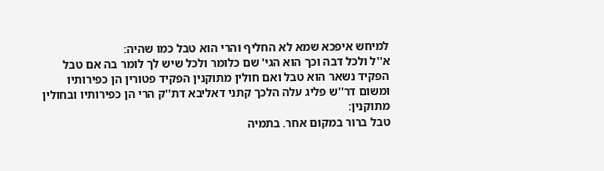למיחש איפכא שמא לא החליף והרי הוא טבל כמו שהיה:
א''ל ולכל דבה וכך הוא הגי' שם כלומר ולכל שיש לך לומר בה אם טבל הפקיד נשאר הוא טבל ואם חולין מתוקנין הפקיד פטורין הן כפירותיו ומשום דר''ש פליג עלה הלכך קתני דאליבא דת''ק הרי הן כפירותיו ובחולין מתוקנין:
טבל ברור במקום אחר. בתמיה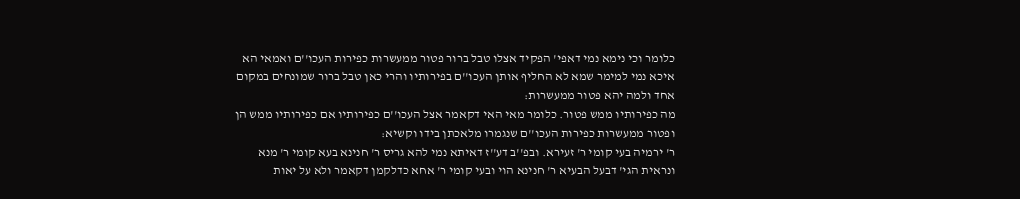כלומר וכי נימא נמי דאפי' הפקיד אצלו טבל ברור פטור ממעשרות כפירות העכו''ם ואמאי הא איכא נמי למימר שמא לא החליף אותן העכו''ם בפירותיו והרי כאן טבל ברור שמונחים במקום אחד ולמה יהא פטור ממעשרות:
מה כפירותיו ממש פטור. כלומר מאי האי דקאמר אצל העכו''ם כפירותיו אם כפירותיו ממש הן ופטור ממעשרות כפירות העכו''ם שנגמרו מלאכתן בידו וקשיא:
ר' ירמיה בעי קומי ר' זעירא. ובפ''ב דע''ז דאיתא נמי להא גריס ר' חנינא בעא קומי ר' מנא ונראית הגי' דבעל הבעיא ר' חנינא הוי ובעי קומי ר' אחא כדלקמן דקאמר ולא על יאות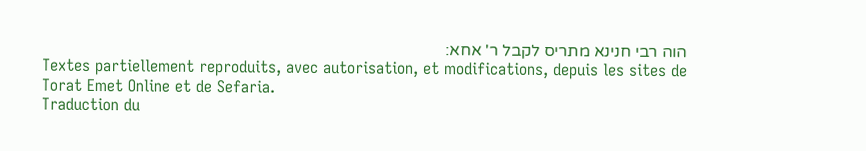הוה רבי חנינא מתריס לקבל ר' אחא:
Textes partiellement reproduits, avec autorisation, et modifications, depuis les sites de Torat Emet Online et de Sefaria.
Traduction du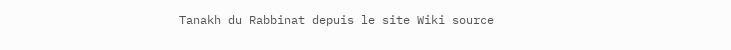Tanakh du Rabbinat depuis le site Wiki source